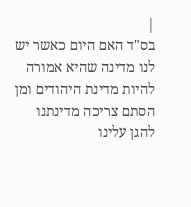|
בס"ד האם היום כאשר יש לנו מדינה שהיא אמורה להיות מדינת היהודים ומן הסתם צריכה מדינתנו להגן עלינו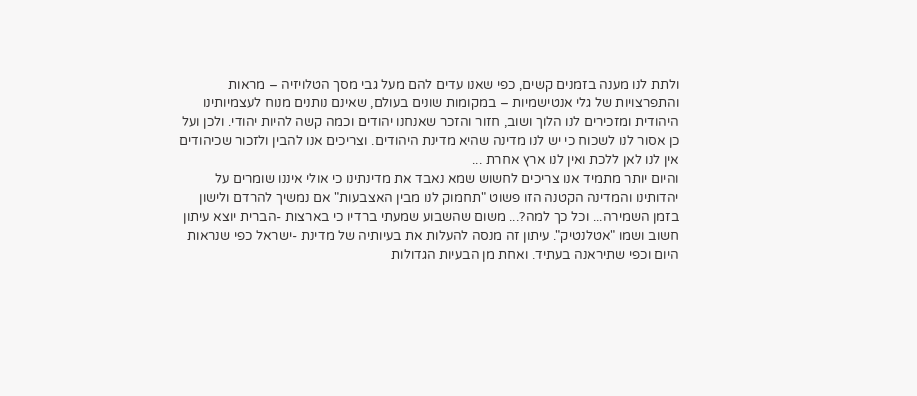ולתת לנו מענה בזמנים קשים, כפי שאנו עדים להם מעל גבי מסך הטלויזיה – מראות והתפרצויות של גלי אנטישמיות – במקומות שונים בעולם, שאינם נותנים מנוח לעצמיותינו היהודית ומזכירים לנו הלוך ושוב, חזור והזכר שאנחנו יהודים וכמה קשה להיות יהודי. ולכן ועל כן אסור לנו לשכוח כי יש לנו מדינה שהיא מדינת היהודים. וצריכים אנו להבין ולזכור שכיהודים אין לנו לאן ללכת ואין לנו ארץ אחרת ...
והיום יותר מתמיד אנו צריכים לחשוש שמא נאבד את מדינתינו כי אולי איננו שומרים על יהדותינו והמדינה הקטנה הזו פשוט "תחמוק לנו מבין האצבעות" אם נמשיך להרדם ולישון בזמן השמירה... וכל כך למה?... משום שהשבוע שמעתי ברדיו כי בארצות -הברית יוצא עיתון חשוב ושמו "אטלנטיק". עיתון זה מנסה להעלות את בעיותיה של מדינת -ישראל כפי שנראות היום וכפי שתיראנה בעתיד. ואחת מן הבעיות הגדולות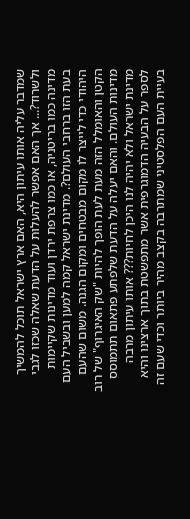שמדבר עליה אותו עיתון היא, האם ארץ ישראל תוכל להמשיך ולשרוד?... אך האם אפשר להעלות על הדעת שאלה שכזו לגבי מדינה כמו בריטניה, או כמו צרפת ירדן ועוד מדינות שקיימות בעת הזו ברחבי העולם?. מדינת ישראל קמה למען ובשביל העם היהודי כדי לייצר לו מקום מבטחים ומקום הגנה. משום שהעם הקטן והאומלל הזה מעת לעת הופך להיות "שק האיגרוף" של רוב מדינות העולם. והאם יעלה על הדעת שלפתע פתאום תתמוסס מדינת ישראל ולא יהיה לנו היכן לחיות??? אותו עיתון מרבה לספר על הבעיה הדמוגרפית אשר מתפשטת בתוך ארצינו והיא בעיית העם הפלסטיני שמתרבה בקצב מהיר ביותר וכדי שעם זה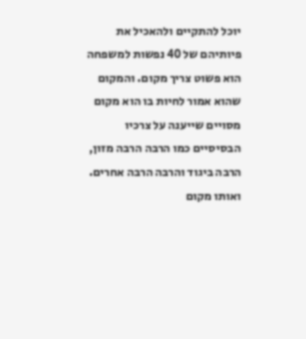יוכל להתקיים ולהאכיל את פיותיהם של 40 נפשות למשפחה הוא פשוט צריך מקום. והמקום שהוא אמור לחיות בו הוא מקום מסויים שייענה על צרכיו הבסיסיים כמו הרבה הרבה מזון, הרבה ביגוד והרבה הרבה אחרים. ואותו מקום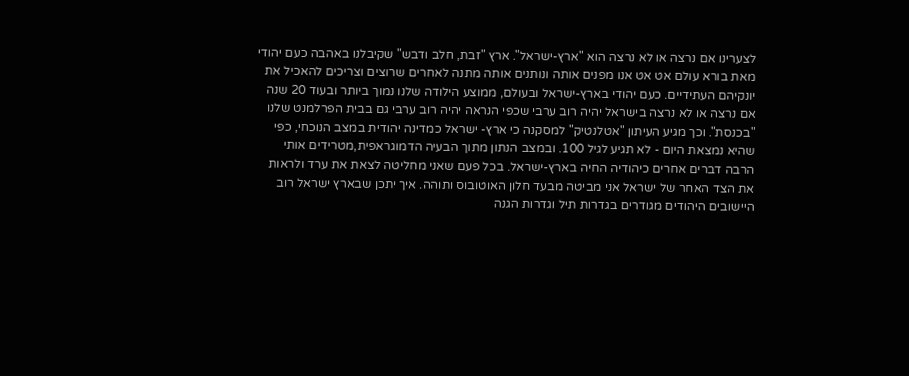לצערינו אם נרצה או לא נרצה הוא "ארץ-ישראל". ארץ "זבת, חלב ודבש" שקיבלנו באהבה כעם יהודי מאת בורא עולם אט אט אנו מפנים אותה ונותנים אותה מתנה לאחרים שרוצים וצריכים להאכיל את יונקיהם העתידיים. כעם יהודי בארץ-ישראל ובעולם, ממוצע הילודה שלנו נמוך ביותר ובעוד 20 שנה אם נרצה או לא נרצה בישראל יהיה רוב ערבי שכפי הנראה יהיה רוב ערבי גם בבית הפרלמנט שלנו "בכנסת". וכך מגיע העיתון "אטלנטיק" למסקנה כי ארץ- ישראל כמדינה יהודית במצב הנוכחי, כפי שהיא נמצאת היום - לא תגיע לגיל 100. ובמצב הנתון מתוך הבעיה הדמוגראפית,מטרידים אותי הרבה דברים אחרים כיהודיה החיה בארץ-ישראל. בכל פעם שאני מחליטה לצאת את ערד ולראות את הצד האחר של ישראל אני מביטה מבעד חלון האוטובוס ותוהה. איך יתכן שבארץ ישראל רוב היישובים היהודים מגודרים בגדרות תיל וגדרות הגנה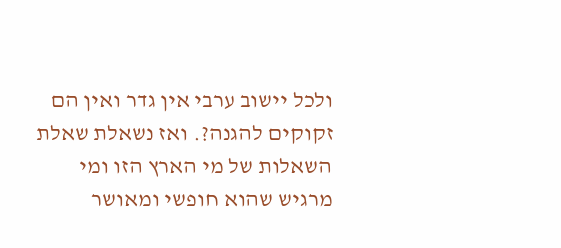ולכל יישוב ערבי אין גדר ואין הם זקוקים להגנה?. ואז נשאלת שאלת השאלות של מי הארץ הזו ומי מרגיש שהוא חופשי ומאושר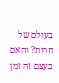בעולם של חרות? והאם בעצם זה זמן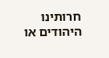חרותינו היהודים או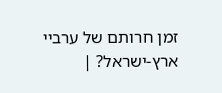זמן חרותם של ערביי ארץ-ישראל? |